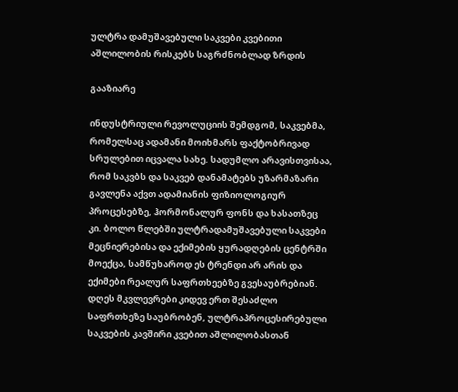ულტრა დამუშავებული საკვები კვებითი აშლილობის რისკებს საგრძნობლად ზრდის

გააზიარე

ინდუსტრიული რევოლუციის შემდგომ, საკვებმა, რომელსაც ადამანი მოიხმარს ფაქტობრივად სრულებით იცვალა სახე. სადუმლო არავისთვისაა, რომ საკვბს და საკვებ დანამატებს უზარმაზარი გავლენა აქვთ ადამიანის ფიზიოლოგიურ პროცესებზე, ჰორმონალურ ფონს და ხასათზეც კი. ბოლო წლებში ულტრადამუშავებული საკვები მეცნიერებისა და ექიმების ყურადღების ცენტრში მოექცა, სამწუხაროდ ეს ტრენდი არ არის და ექიმები რეალურ საფრთხეებზე გვესაუბრებიან. დღეს მკვლევრები კიდევ ერთ შესაძლო საფრთხეზე საუბრობენ, ულტრაპროცესირებული საკვების კავშირი კვებით აშლილობასთან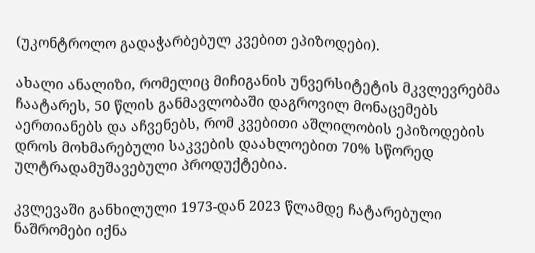(უკონტროლო გადაჭარბებულ კვებით ეპიზოდები).

ახალი ანალიზი, რომელიც მიჩიგანის უნვერსიტეტის მკვლევრებმა ჩაატარეს, 50 წლის განმავლობაში დაგროვილ მონაცემებს აერთიანებს და აჩვენებს, რომ კვებითი აშლილობის ეპიზოდების დროს მოხმარებული საკვების დაახლოებით 70% სწორედ ულტრადამუშავებული პროდუქტებია.

კვლევაში განხილული 1973-დან 2023 წლამდე ჩატარებული ნაშრომები იქნა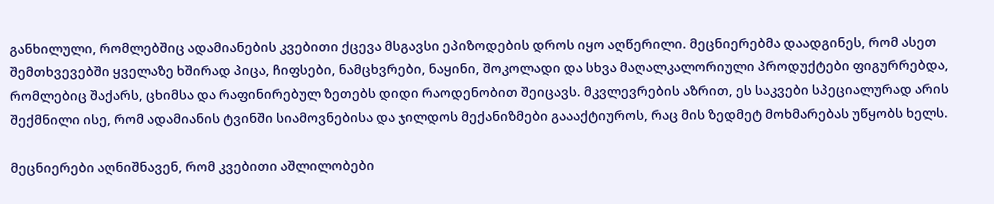განხილული, რომლებშიც ადამიანების კვებითი ქცევა მსგავსი ეპიზოდების დროს იყო აღწერილი. მეცნიერებმა დაადგინეს, რომ ასეთ შემთხვევებში ყველაზე ხშირად პიცა, ჩიფსები, ნამცხვრები, ნაყინი, შოკოლადი და სხვა მაღალკალორიული პროდუქტები ფიგურრებდა, რომლებიც შაქარს, ცხიმსა და რაფინირებულ ზეთებს დიდი რაოდენობით შეიცავს. მკვლევრების აზრით, ეს საკვები სპეციალურად არის შექმნილი ისე, რომ ადამიანის ტვინში სიამოვნებისა და ჯილდოს მექანიზმები გაააქტიუროს, რაც მის ზედმეტ მოხმარებას უწყობს ხელს.

მეცნიერები აღნიშნავენ, რომ კვებითი აშლილობები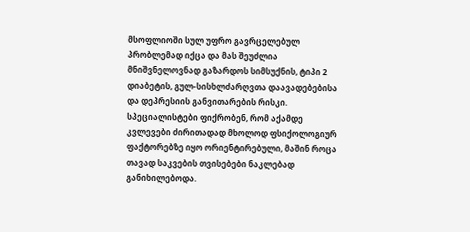მსოფლიოში სულ უფრო გავრცელებულ პრობლემად იქცა და მას შეუძლია მნიშვნელოვნად გაზარდოს სიმსუქნის, ტიპი 2 დიაბეტის, გულ-სისხლძარღვთა დაავადებებისა და დეპრესიის განვითარების რისკი. სპეციალისტები ფიქრობენ, რომ აქამდე კვლევები ძირითადად მხოლოდ ფსიქოლოგიურ ფაქტორებზე იყო ორიენტირებული, მაშინ როცა თავად საკვების თვისებები ნაკლებად განიხილებოდა.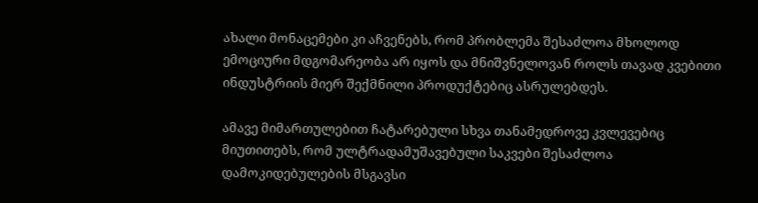ახალი მონაცემები კი აჩვენებს, რომ პრობლემა შესაძლოა მხოლოდ ემოციური მდგომარეობა არ იყოს და მნიშვნელოვან როლს თავად კვებითი ინდუსტრიის მიერ შექმნილი პროდუქტებიც ასრულებდეს.

ამავე მიმართულებით ჩატარებული სხვა თანამედროვე კვლევებიც მიუთითებს, რომ ულტრადამუშავებული საკვები შესაძლოა დამოკიდებულების მსგავსი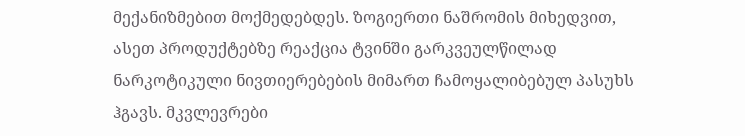მექანიზმებით მოქმედებდეს. ზოგიერთი ნაშრომის მიხედვით, ასეთ პროდუქტებზე რეაქცია ტვინში გარკვეულწილად ნარკოტიკული ნივთიერებების მიმართ ჩამოყალიბებულ პასუხს ჰგავს. მკვლევრები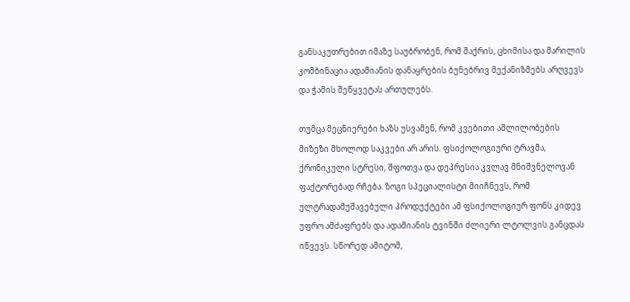განსაკუთრებით იმაზე საუბრობენ, რომ შაქრის, ცხიმისა და მარილის კომბინაცია ადამიანის დანაყრების ბუნებრივ მექანიზმებს არღვევს და ჭამის შეწყვეტას ართულებს.

თუმცა მეცნიერები ხაზს უსვამენ, რომ კვებითი აშლილობების მიზეზი მხოლოდ საკვები არ არის. ფსიქოლოგიური ტრავმა, ქრონიკული სტრესი, შფოთვა და დეპრესია კვლავ მნიშვნელოვან ფაქტორებად რჩება. ზოგი სპეციალისტი მიიჩნევს, რომ ულტრადამუშავებული პროდუქტები ამ ფსიქოლოგიურ ფონს კიდევ უფრო ამძაფრებს და ადამიანის ტვინში ძლიერი ლტოლვის განცდას იწვევს. სწორედ ამიტომ,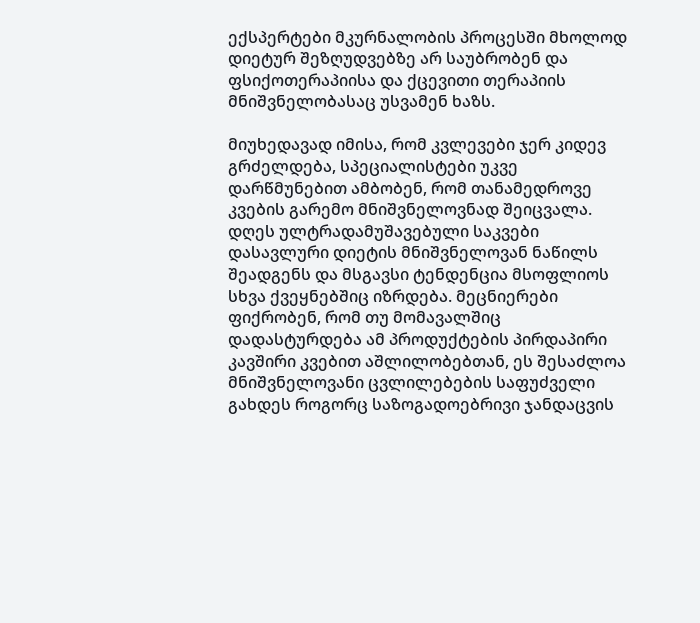ექსპერტები მკურნალობის პროცესში მხოლოდ დიეტურ შეზღუდვებზე არ საუბრობენ და ფსიქოთერაპიისა და ქცევითი თერაპიის მნიშვნელობასაც უსვამენ ხაზს.

მიუხედავად იმისა, რომ კვლევები ჯერ კიდევ გრძელდება, სპეციალისტები უკვე დარწმუნებით ამბობენ, რომ თანამედროვე კვების გარემო მნიშვნელოვნად შეიცვალა. დღეს ულტრადამუშავებული საკვები დასავლური დიეტის მნიშვნელოვან ნაწილს შეადგენს და მსგავსი ტენდენცია მსოფლიოს სხვა ქვეყნებშიც იზრდება. მეცნიერები ფიქრობენ, რომ თუ მომავალშიც დადასტურდება ამ პროდუქტების პირდაპირი კავშირი კვებით აშლილობებთან, ეს შესაძლოა მნიშვნელოვანი ცვლილებების საფუძველი გახდეს როგორც საზოგადოებრივი ჯანდაცვის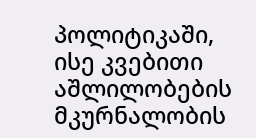პოლიტიკაში, ისე კვებითი აშლილობების მკურნალობის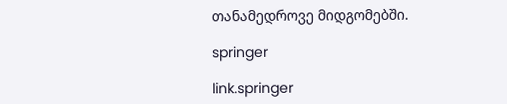თანამედროვე მიდგომებში.

springer

link.springer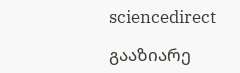sciencedirect

გააზიარე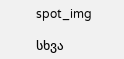spot_img

სხვა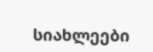სიახლეები